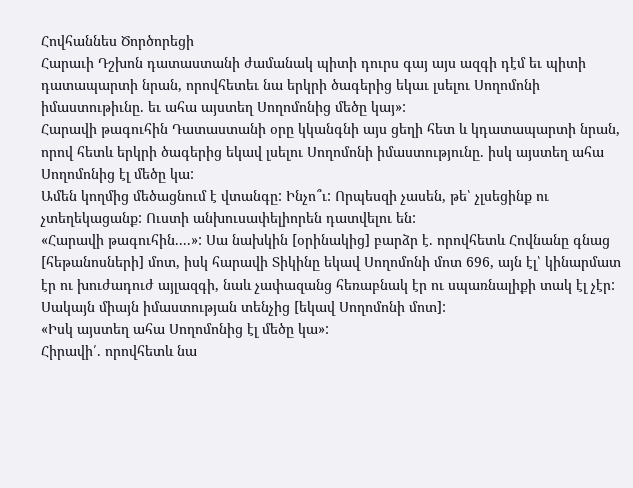Հովհաննես Ծործորեցի
Հարաւի Դշխոն դատաստանի ժամանակ պիտի դուրս գայ այս ազգի դէմ եւ պիտի դատապարտի նրան, որովհետեւ նա երկրի ծագերից եկաւ լսելու Սողոմոնի իմաստութիւնը. եւ ահա այստեղ Սողոմոնից մեծը կայ»:
Հարավի թագուհին Դատաստանի օրը կկանգնի այս ցեղի հետ և կդատապարտի նրան, որով հետև երկրի ծագերից եկավ լսելու Սողոմոնի իմաստությունը. իսկ այստեղ ահա Սողոմոնից էլ մեծը կա:
Ամեն կողմից մեծացնում է վտանգը: Ինչո՞ւ: Որպեսզի չասեն, թե՝ չլսեցինք ու չտեղեկացանք: Ուստի անխուսափելիորեն դատվելու են:
«Հարավի թագուհին....»: Սա նախկին [օրինակից] բարձր է. որովհետև Հովնանը գնաց [հեթանոսների] մոտ, իսկ հարավի Տիկինը եկավ Սողոմոնի մոտ 696, այն էլ՝ կինարմատ էր ու խուժադուժ այլազգի, նաև չափազանց հեռաբնակ էր ու սպառնալիքի տակ էլ չէր: Սակայն միայն իմաստության տենչից [եկավ Սողոմոնի մոտ]:
«Իսկ այստեղ ահա Սողոմոնից էլ մեծը կա»:
Հիրավի՛. որովհետև նա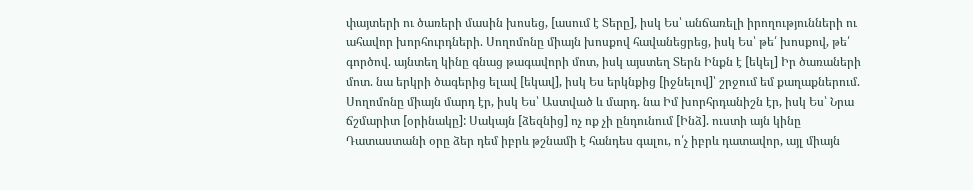փայտերի ու ծառերի մասին խոսեց, [ասում է Տերը], իսկ Ես՝ անճառելի իրողությունների ու ահավոր խորհուրդների. Սողոմոնը միայն խոսքով հավանեցրեց, իսկ Ես՝ թե՛ խոսքով, թե՛ գործով. այնտեղ կինը գնաց թագավորի մոտ, իսկ այստեղ Տերն Ինքն է [եկել] Իր ծառաների մոտ. նա երկրի ծագերից ելավ [եկավ], իսկ Ես երկնքից [իջնելով]՝ շրջում եմ քաղաքներում. Սողոմոնը միայն մարդ էր, իսկ Ես՝ Աստված և մարդ. նա Իմ խորհրդանիշն էր, իսկ Ես՝ Նրա ճշմարիտ [օրինակը]: Սակայն [ձեզնից] ոչ ոք չի ընդունում [Ինձ]. ուստի այն կինը Դատաստանի օրը ձեր դեմ իբրև թշնամի է հանդես գալու, ո՛չ իբրև դատավոր, այլ միայն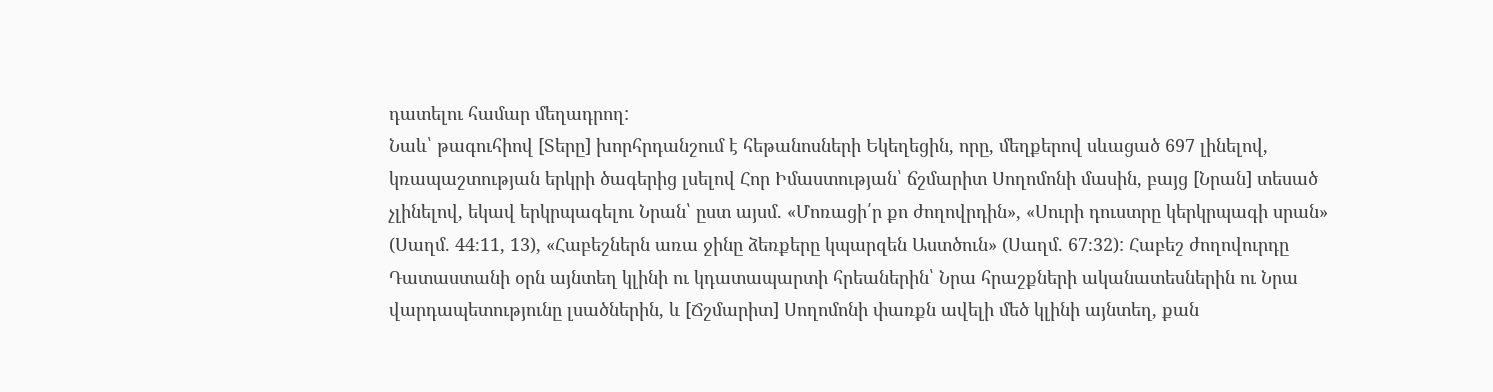դատելու համար մեղադրող:
Նաև՝ թագուհիով [Տերը] խորհրդանշում է հեթանոսների Եկեղեցին, որը, մեղքերով սևացած 697 լինելով, կռապաշտության երկրի ծագերից լսելով Հոր Իմաստության՝ ճշմարիտ Սողոմոնի մասին, բայց [Նրան] տեսած չլինելով, եկավ երկրպագելու Նրան՝ ըստ այսմ. «Մոռացի՛ր քո ժողովրդին», «Սուրի դուստրը կերկրպագի սրան» (Սաղմ. 44։11, 13), «Հաբեշներն առա ջինը ձեռքերը կպարզեն Աստծուն» (Սաղմ. 67։32): Հաբեշ ժողովուրդը Դատաստանի օրն այնտեղ կլինի ու կդատապարտի հրեաներին՝ Նրա հրաշքների ականատեսներին ու Նրա վարդապետությունը լսածներին, և [Ճշմարիտ] Սողոմոնի փառքն ավելի մեծ կլինի այնտեղ, քան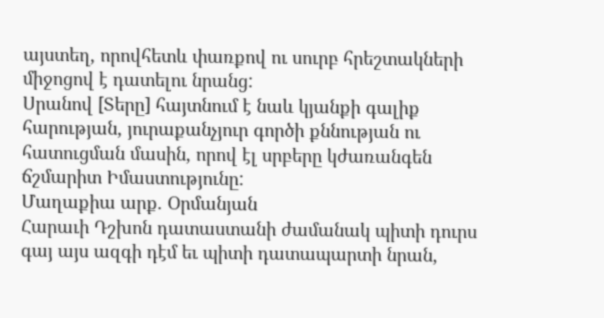այստեղ, որովհետև փառքով ու սուրբ հրեշտակների միջոցով է դատելու նրանց:
Սրանով [Տերը] հայտնում է նաև կյանքի գալիք հարության, յուրաքանչյուր գործի քննության ու հատուցման մասին, որով էլ սրբերը կժառանգեն ճշմարիտ Իմաստությունը:
Մաղաքիա արք. Օրմանյան
Հարաւի Դշխոն դատաստանի ժամանակ պիտի դուրս գայ այս ազգի դէմ եւ պիտի դատապարտի նրան,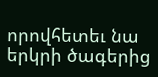որովհետեւ նա երկրի ծագերից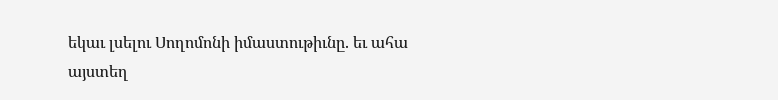եկաւ լսելու Սողոմոնի իմաստութիւնը. եւ ահա այստեղ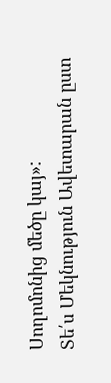Սողոմոնից մեծը կայ»:
Տե՛ս Մեկնություն Ավետարան ըստ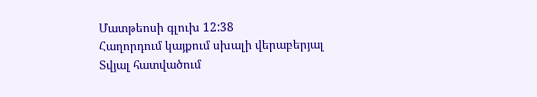Մատթեոսի գլուխ 12:38
Հաղորդում կայքում սխալի վերաբերյալ
Տվյալ հատվածում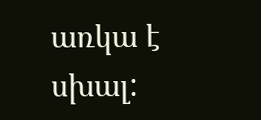առկա է սխալ: